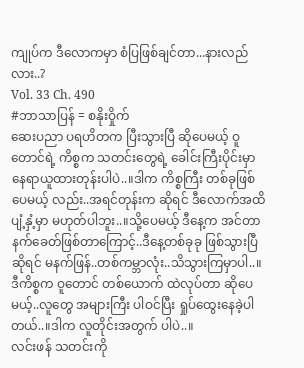ကျုပ်က ဒီလောကမှာ စံပြဖြစ်ချင်တာ...နားလည်လား..?
Vol. 33 Ch. 490
#ဘာသာပြန် = စနိုးဝှိုက်
ဆေးပညာ ပရဟိတက ပြီးသွားပြီ ဆိုပေမယ့် ဝူတောင်ရဲ့ ကိစ္စက သတင်းတွေရဲ့ ခေါင်းကြီးပိုင်းမှာ နေရာယူထားတုန်းပါပဲ..။ဒါက ကိစ္စကြီး တစ်ခုဖြစ်ပေမယ့် လည်း..အရင်တုန်းက ဆိုရင် ဒီလောက်အထိ ပျံ့နှံ့မှာ မဟုတ်ပါဘူး..။သို့ပေမယ့် ဒီနေ့က အင်တာနက်ခေတ်ဖြစ်တာကြောင့်..ဒီနေ့တစ်ခုခု ဖြစ်သွားပြီ ဆိုရင် မနက်ဖြန်..တစ်ကမ္ဘာလုံး..သိသွားကြမှာပါ..။
ဒီကိစ္စက ဝူတောင် တစ်ယောက် ထဲလုပ်တာ ဆိုပေမယ့်..လူတွေ အများကြီး ပါဝင်ပြီး ရှုပ်ထွေးနေခဲ့ပါတယ်..။ဒါက လူတိုင်းအတွက် ပါပဲ..။
လင်းဖန် သတင်းကို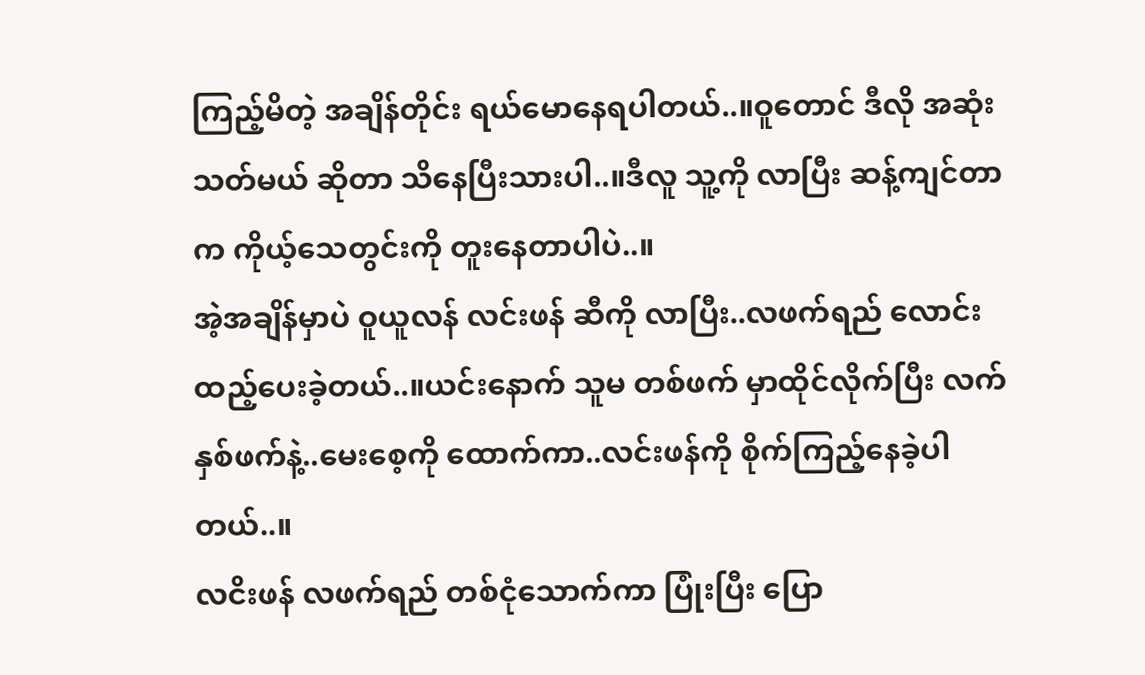ကြည့်မိတဲ့ အချိန်တိုင်း ရယ်မောနေရပါတယ်..။ဝူတောင် ဒီလို အဆုံးသတ်မယ် ဆိုတာ သိနေပြီးသားပါ..။ဒီလူ သူ့ကို လာပြီး ဆန့်ကျင်တာက ကိုယ့်သေတွင်းကို တူးနေတာပါပဲ..။
အဲ့အချိန်မှာပဲ ဝူယူလန် လင်းဖန် ဆီကို လာပြီး..လဖက်ရည် လောင်းထည့်ပေးခဲ့တယ်..။ယင်းနောက် သူမ တစ်ဖက် မှာထိုင်လိုက်ပြီး လက်နှစ်ဖက်နဲ့..မေးစေ့ကို ထောက်ကာ..လင်းဖန်ကို စိုက်ကြည့်နေခဲ့ပါတယ်..။
လငိးဖန် လဖက်ရည် တစ်ငုံသောက်ကာ ပြုံးပြီး ပြော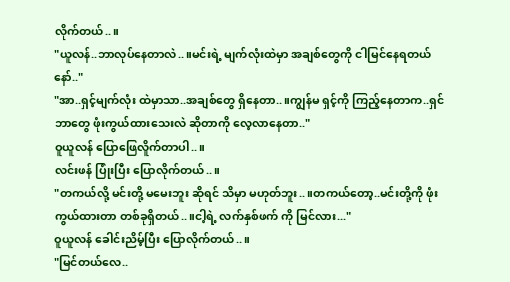လိုက်တယ်..။
"ယူလန်..ဘာလုပ်နေတာလဲ..။မင်းရဲ့ မျက်လုံးထဲမှာ အချစ်တွေကို ငါမြင်နေရတယ်နော်.."
"အာ..ရှင့်မျက်လုံး ထဲမှာသာ..အချစ်တွေ ရှိနေတာ..။ကျွန်မ ရှင့်ကို ကြည့်နေတာက..ရှင် ဘာတွေ ဖုံးကွယ်ထားသေးလဲ ဆိုတာကို လေ့လာနေတာ.."
ဝူယူလန် ပြောဖြေလိူက်တာပါ..။
လင်းဖန် ပြုံးပြီး ပြောလိုက်တယ်..။
"တကယ်လို့ မင်းတို့ မမေးဘူး ဆိုရင် သိမှာ မဟုတ်ဘူး..။တကယ်တော့..မင်းတို့ကို ဖုံးကွယ်ထားတာ တစ်ခုရှိတယ်..။ငါ့ရဲ့ လက်နှစ်ဖက် ကို မြင်လား..."
ဝူယူလန် ခေါင်းညိမ့်ပြီး ပြောလိုက်တယ်..။
"မြင်တယ်လေ..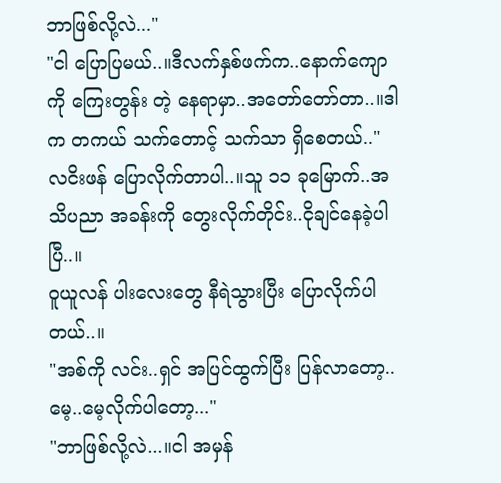ဘာဖြစ်လို့လဲ..."
"ငါ ပြောပြမယ်..။ဒီလက်နှစ်ဖက်က..နောက်ကျောကို ကြေးတွန်း တဲ့ နေရာမှာ..အတော်တော်တာ..။ဒါက တကယ် သက်တောင့် သက်သာ ရှိစေတယ်.."
လငိးဖန် ပြောလိုက်တာပါ..။သူ ၁၁ ခုမြောက်..အသိပညာ အခန်းကို တွေးလိုက်တိုင်း..ငိုချင်နေခဲ့ပါပြီ..။
ဝူယူလန် ပါးလေးတွေ နီရဲသွားပြီး ပြောလိုက်ပါတယ်..။
"အစ်ကို လင်း..ရှင် အပြင်ထွက်ပြီး ပြန်လာတော့..မေ့..မေ့လိုက်ပါတော့..."
"ဘာဖြစ်လို့လဲ...။ငါ အမှန်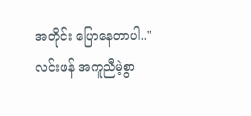အတိုင်း ပြောနေတာပါ.."
လင်းဖန် အကူညီမဲ့စွာ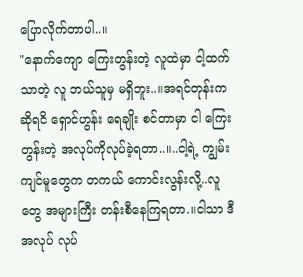ပြောလိုက်တာပါ..။
"နောက်ကျော ကြေးတွန်းတဲ့ လူထဲမှာ ငါ့ထက်သာတဲ့ လူ ဘယ်သူမှ မရှိဘူး..။အရင်တုန်းက ဆိုရငိ ရှောင်ဟွန်း ရေချိုး စင်တာမှာ ငါ ကြေးတွန်းတဲ့ အလုပ်ကိုလုပ်ခဲ့ရတာ..။..ငါ့ရဲ့ ကျွမ်းကျင်မူတွေက တကယ် ကောင်းလွန်းလို့..လူတွေ အများကြီး တန်းစီနေကြရတာ.။ငါသာ ဒီအလုပ် လုပ်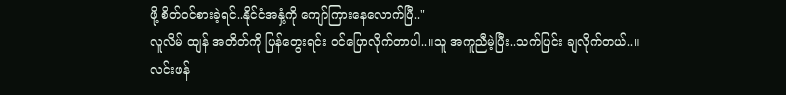ဖို့ စိတ်ဝင်စားခဲ့ရင်..နိုင်ငံအနှံ့ကို ကျော်ကြားနေလောက်ပြီ.."
လူလိမ် ထျန် အတိတ်ကို ပြန်တွေးရင်း ဝင်ပြောလိုက်တာပါ..။သူ အကူညီမဲ့ပြီး..သက်ပြင်း ချလိုက်တယ်..။
လင်းဖန်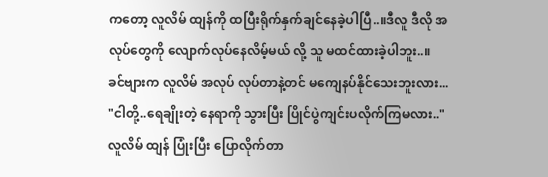ကတော့ လူလိမ် ထျန်ကို ထပြီးရိုက်နှက်ချင်နေခဲ့ပါပြီ..။ဒီလူ ဒီလို အလုပ်တွေကို လျောက်လုပ်နေလိမ့်မယ် လို့ သူ မထင်ထားခဲ့ပါဘူး..။
ခင်ဗျားက လူလိမ် အလုပ် လုပ်တာနဲ့တင် မကျေနပ်နိုင်သေးဘူးလား...
"ငါတို့..ရေချိုးတဲ့ နေရာကို သွားပြီး ပြိုင်ပွဲကျင်းပလိုက်ကြမလား.."
လူလိမ် ထျန် ပြုံးပြီး ပြောလိုက်တာ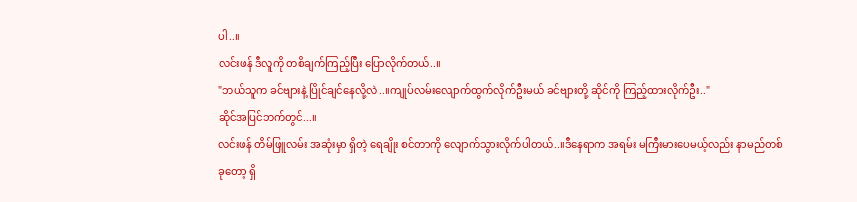ပါ..။
လင်းဖန် ဒီလူကို တစိချက်ကြည့်ပြီး ပြောလိုက်တယ်..။
"ဘယ်သူက ခင်ဗျားနဲ့ ပြိုင်ချင်နေလို့လဲ..။ကျုပ်လမ်းလျောက်ထွက်လိုက်ဦးမယ် ခင်ဗျားတို့ ဆိုင်ကို ကြည့်ထားလိုက်ဦး.."
ဆိုင်အပြင်ဘက်တွင်...။
လင်းဖန် တိမ်ဖြူလမ်း အဆုံးမှာ ရှိတဲ့ ရေချိုး စင်တာကို လျောက်သွားလိုက်ပါတယ်..။ဒီနေရာက အရမ်း မကြီးမားပေမယ့်လည်း နာမည်တစ်ခုတော့ ရှိ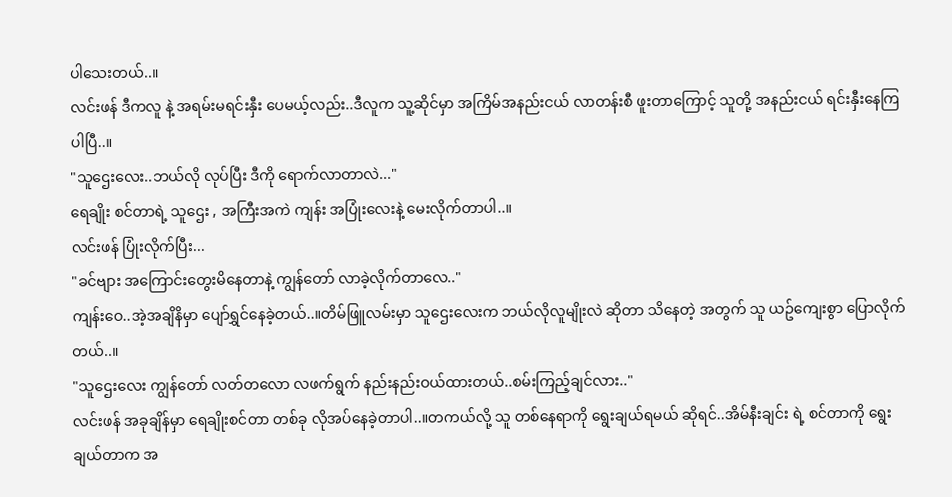ပါသေးတယ်..။
လင်းဖန် ဒီကလူ နဲ့ အရမ်းမရင်းနှီး ပေမယ့်လည်း..ဒီလူက သူ့ဆိုင်မှာ အကြိမ်အနည်းငယ် လာတန်းစီ ဖူးတာကြောင့် သူတို့ အနည်းငယ် ရင်းနှီးနေကြပါပြီ..။
"သူဌေးလေး..ဘယ်လို လုပ်ပြီး ဒီကို ရောက်လာတာလဲ..."
ရေချိုး စင်တာရဲ့ သူဌေး , အကြီးအကဲ ကျန်း အပြုံးလေးနဲ့ မေးလိုက်တာပါ..။
လင်းဖန် ပြုံးလိုက်ပြီး...
"ခင်ဗျား အကြောင်းတွေးမိနေတာနဲ့ ကျွန်တော် လာခဲ့လိုက်တာလေ.."
ကျန်းဝေ..အဲ့အချိနိမှာ ပျော်ရွှင်နေခဲ့တယ်..။တိမ်ဖြူလမ်းမှာ သူဌေးလေးက ဘယ်လိုလူမျိုးလဲ ဆိုတာ သိနေတဲ့ အတွက် သူ ယဥ်ကျေးစွာ ပြောလိုက်တယ်..။
"သူဌေးလေး ကျွန်တော် လတ်တလော လဖက်ရွက် နည်းနည်းဝယ်ထားတယ်..စမ်းကြည့်ချင်လား.."
လင်းဖန် အခုချိန်မှာ ရေချိုးစင်တာ တစ်ခု လိုအပ်နေခဲ့တာပါ..။တကယ်လို့ သူ တစ်နေရာကို ရွေးချယ်ရမယ် ဆိုရင်..အိမ်နီးချင်း ရဲ့ စင်တာကို ရွေးချယ်တာက အ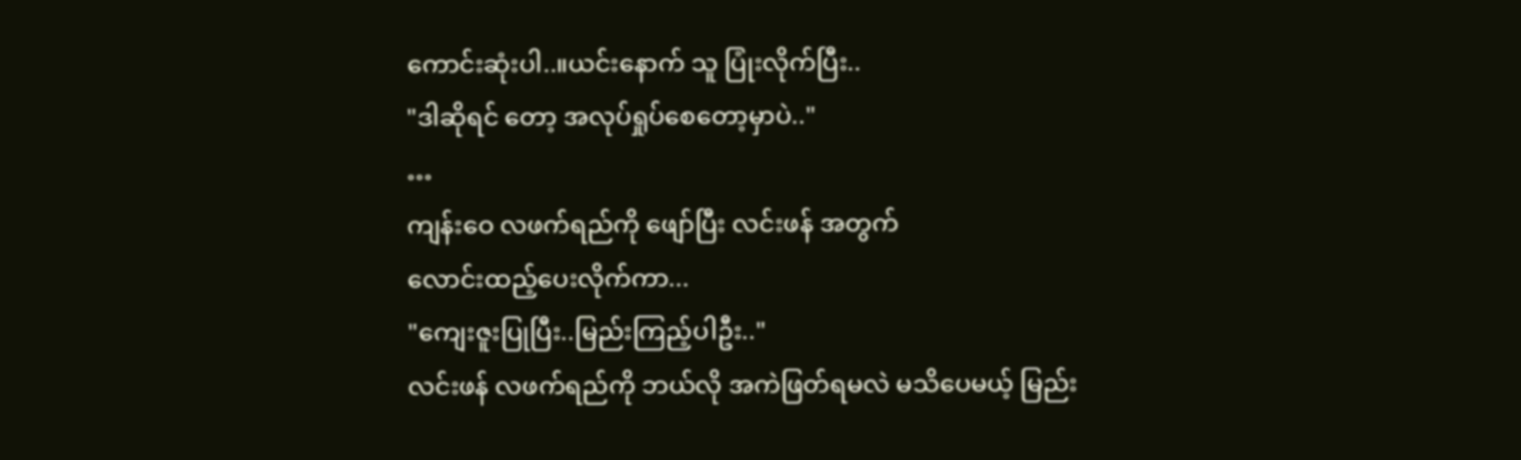ကောင်းဆုံးပါ..။ယင်းနောက် သူ ပြုံးလိုက်ပြီး..
"ဒါဆိုရင် တော့ အလုပ်ရှုပ်စေတော့မှာပဲ.."
…
ကျန်းဝေ လဖက်ရည်ကို ဖျော်ပြီး လင်းဖန် အတွက်
လောင်းထည့်ပေးလိုက်ကာ...
"ကျေးဇူးပြုပြီး..မြည်းကြည့်ပါဦး.."
လင်းဖန် လဖက်ရည်ကို ဘယ်လို အကဲဖြတ်ရမလဲ မသိပေမယ့် မြည်း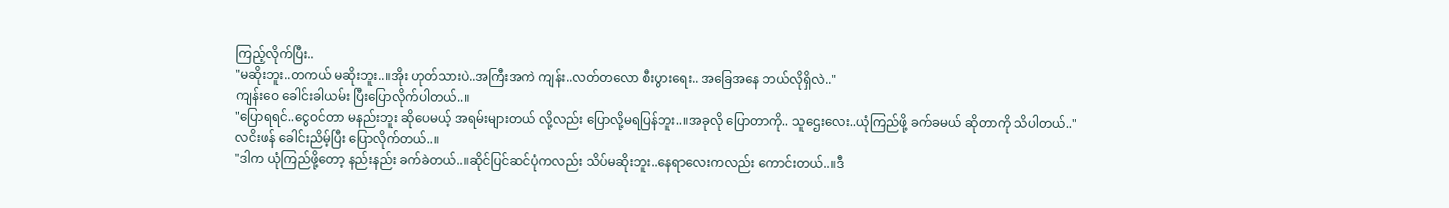ကြည့်လိုက်ပြီး..
"မဆိုးဘူး..တကယ် မဆိုးဘူး..။အိုး ဟုတ်သားပဲ..အကြီးအကဲ ကျန်း..လတ်တလော စီးပွားရေး.. အခြေအနေ ဘယ်လိုရှိလဲ.."
ကျန်းဝေ ခေါင်းခါယမ်း ပြီးပြောလိုက်ပါတယ်..။
"ပြောရရင်..ငွေဝင်တာ မနည်းဘူး ဆိုပေမယ့် အရမ်းများတယ် လို့လည်း ပြောလို့မရပြန်ဘူး..။အခုလို ပြောတာကို.. သူဌေးလေး..ယုံကြည်ဖို့ ခက်ခမယ် ဆိုတာကို သိပါတယ်.."
လငိးဖန် ခေါင်းညိမ့်ပြီး ပြောလိုက်တယ်..။
"ဒါက ယုံကြည်ဖို့တော့ နည်းနည်း ခက်ခဲတယ်..။ဆိုင်ပြင်ဆင်ပုံကလည်း သိပ်မဆိုးဘူး..နေရာလေးကလည်း ကောင်းတယ်..။ဒီ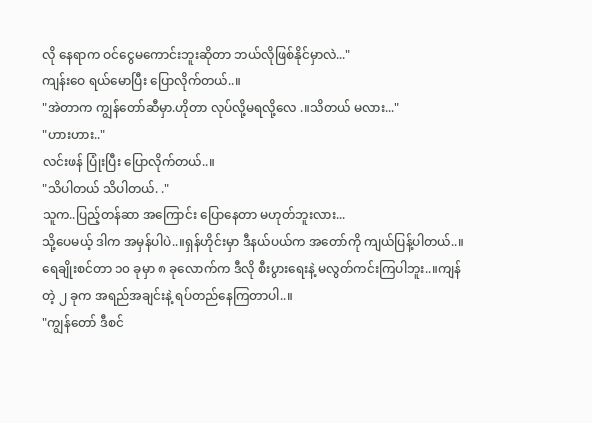လို နေရာက ဝင်ငွေမကောင်းဘူးဆိုတာ ဘယ်လိုဖြစ်နိုင်မှာလဲ..."
ကျန်းဝေ ရယ်မောပြီး ပြောလိုက်တယ်..။
"အဲတာက ကျွန်တော်ဆီမှာ.ဟိုတာ လုပ်လို့မရလို့လေ .။သိတယ် မလား..."
"ဟားဟား.."
လင်းဖန် ပြုံးပြီး ပြောလိုက်တယ်..။
"သိပါတယ် သိပါတယ်. ."
သူက..ပြည့်တန်ဆာ အကြောင်း ပြောနေတာ မဟုတ်ဘူးလား...
သို့ပေမယ့် ဒါက အမှန်ပါပဲ..။ရှန်ဟိုင်းမှာ ဒီနယ်ပယ်က အတော်ကို ကျယ်ပြန့်ပါတယ်..။ရေချိုးစင်တာ ၁၀ ခုမှာ ၈ ခုလောက်က ဒီလို စီးပွားရေးနဲ့ မလွတ်ကင်းကြပါဘူး..။ကျန်တဲ့ ၂ ခုက အရည်အချင်းနဲ့ ရပ်တည်နေကြတာပါ..။
"ကျွန်တော် ဒီစင်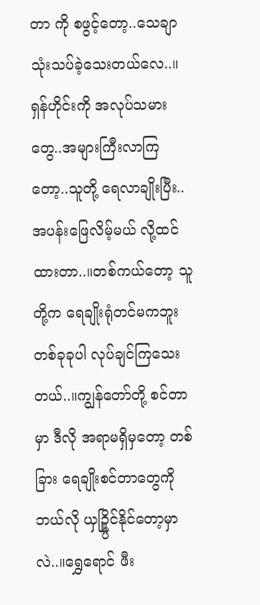တာ ကို စဖွင့်တော့..သေချာ သုံးသပ်ခဲ့သေးတယ်လေ..။ရှန်ဟိုင်းကို အလုပ်သမားတွေ..အများကြီးလာကြတော့..သူတို့ ရေလာချိုးပြီး..အပန်းဖြေလိမ့်မယ် လို့ထင်ထားတာ..။တစ်ကယ်တော့ သူတို့က ရေချိုးရုံတင်မကဘူး တစ်ခုခုပါ လုပ်ချင်ကြသေးတယ်..။ကျွန်တော်တို့ စင်တာ မှာ ဒီလို အရာမရှိမှတော့ တစ်ခြား ရေချိုးစင်တာတွေကို ဘယ်လို ယှဥ္ပြိုင်နိုင်တော့မှာလဲ..။ရွှေရောင် ဖီး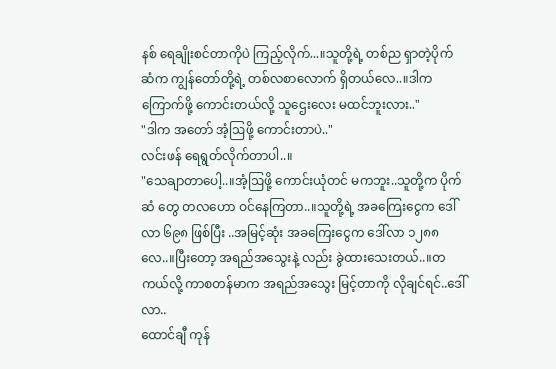နစ် ရေချိုးစင်တာကိုပဲ ကြည့်လိုက်...။သူတို့ရဲ့ တစ်ည ရှာတဲ့ပိုက်ဆံက ကျွန်တော်တို့ရဲ့ တစ်လစာလောက် ရှိတယ်လေ..။ဒါက ကြောက်ဖို့ ကောင်းတယ်လို့ သူဌေးလေး မထင်ဘူးလား.."
"ဒါက အတော် အံ့ဩဖို့ ကောင်းတာပဲ.."
လင်းဖန် ရေရွတ်လိုက်တာပါ..။
"သေချာတာပေါ့..။အံ့ဩဖို့ ကောင်းယုံတင် မကဘူး..သူတို့က ပိုက်ဆံ တွေ တလဟော ဝင်နေကြတာ..။သူတို့ရဲ့ အခကြေးငွေက ဒေါ်လာ ၆၉၈ ဖြစ်ပြီး ..အမြင့်ဆုံး အခကြေးငွေက ဒေါ်လာ ၁၂၈၈ လေ..။ပြီးတော့ အရည်အသွေးနဲ့ လည်း ခွဲထားသေးတယ်..။တကယ်လို့ ကာစတန်မာက အရည်အသွေး မြင့်တာကို လိုချင်ရင်..ဒေါ်လာ..
ထောင်ချီ ကုန်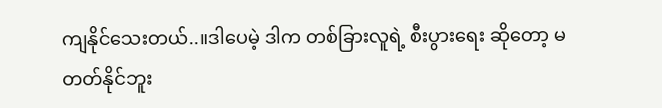ကျနိုင်သေးတယ်..။ဒါပေမဲ့ ဒါက တစ်ခြားလူရဲ့ စီးပွားရေး ဆိုတော့ မတတ်နိုင်ဘူး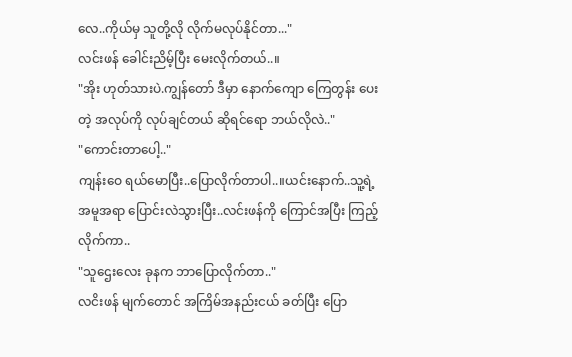လေ..ကိုယ်မှ သူတို့လို လိုက်မလုပ်နိုင်တာ..."
လင်းဖန် ခေါင်းညိမ့်ပြီး မေးလိုက်တယ်..။
"အိုး ဟုတ်သားပဲ.ကျွန်တော် ဒီမှာ နောက်ကျော ကြေတွန်း ပေးတဲ့ အလုပ်ကို လုပ်ချင်တယ် ဆိုရင်ရော ဘယ်လိုလဲ.."
"ကောင်းတာပေါ့.."
ကျန်းဝေ ရယ်မောပြီး..ပြောလိုက်တာပါ..။ယင်းနောက်..သူ့ရဲ့ အမူအရာ ပြောင်းလဲသွားပြီး..လင်းဖန်ကို ကြောင်အပြီး ကြည့်လိုက်ကာ..
"သူဌေးလေး ခုနက ဘာပြောလိုက်တာ.."
လငိးဖန် မျက်တောင် အကြိမ်အနည်းငယ် ခတ်ပြီး ပြော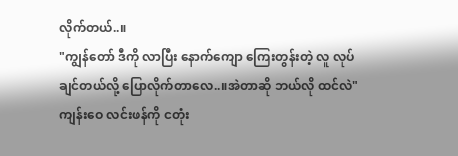လိုက်တယ်..။
"ကျွန်တော် ဒီကို လာပြီး နောက်ကျော ကြေးတွန်းတဲ့ လူ လုပ်ချင်တယ်လို့ ပြောလိုက်တာလေ..။အဲတာဆို ဘယ်လို ထင်လဲ"
ကျန်းဝေ လင်းဖန်ကို ငတုံး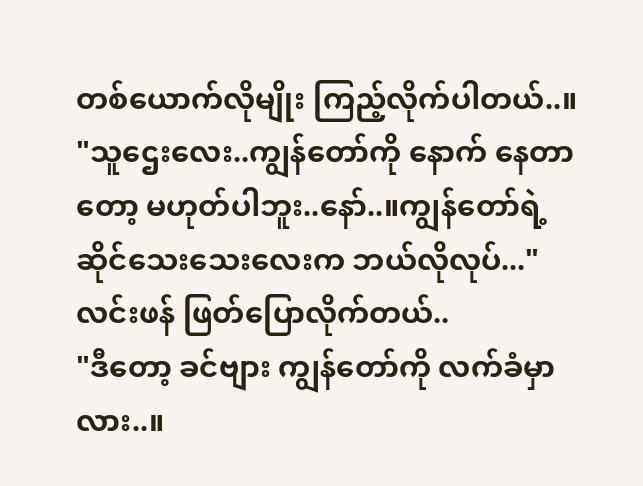တစ်ယောက်လိုမျိုး ကြည့်လိုက်ပါတယ်..။
"သူဌေးလေး..ကျွန်တော်ကို နောက် နေတာတော့ မဟုတ်ပါဘူး..နော်..။ကျွန်တော်ရဲ့ ဆိုင်သေးသေးလေးက ဘယ်လိုလုပ်..."
လင်းဖန် ဖြတ်ပြောလိုက်တယ်..
"ဒီတော့ ခင်ဗျား ကျွန်တော်ကို လက်ခံမှာလား..။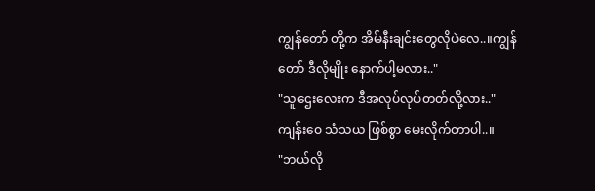ကျွန်တော် တို့က အိမ်နီးချင်းတွေလိုပဲလေ..။ကျွန်တော် ဒီလိုမျိုး နောက်ပါ့မလား.."
"သူဌေးလေးက ဒီအလုပ်လုပ်တတ်လို့လား.."
ကျန်းဝေ သံသယ ဖြစ်စွာ မေးလိုက်တာပါ..။
"ဘယ်လို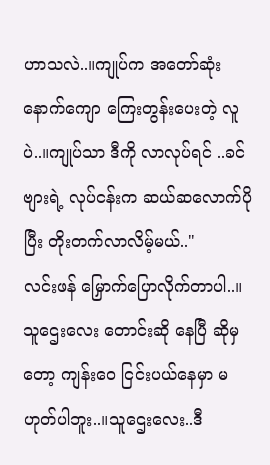ဟာသလဲ..။ကျုပ်က အတော်ဆုံး နောက်ကျော ကြေးတွန်းပေးတဲ့ လူပဲ..။ကျုပ်သာ ဒီကို လာလုပ်ရင် ..ခင်ဗျားရဲ့ လုပ်ငန်းက ဆယ်ဆလောက်ပိုပြီး တိုးတက်လာလိမ့်မယ်.."
လင်းဖန် မြှောက်ပြောလိုက်တာပါ..။
သူဌေးလေး တောင်းဆို နေပြီ ဆိုမှတော့ ကျန်းဝေ ငြင်းပယ်နေမှာ မဟုတ်ပါဘူး..။သူဌေးလေး..ဒီ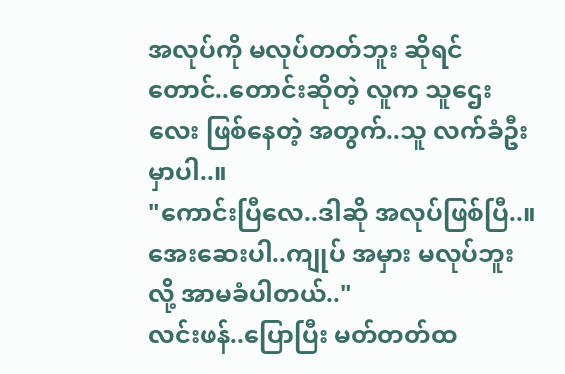အလုပ်ကို မလုပ်တတ်ဘူး ဆိုရင်တောင်..တောင်းဆိုတဲ့ လူက သူဌေးလေး ဖြစ်နေတဲ့ အတွက်..သူ လက်ခံဦးမှာပါ..။
"ကောင်းပြီလေ..ဒါဆို အလုပ်ဖြစ်ပြီ..။အေးဆေးပါ..ကျုပ် အမှား မလုပ်ဘူး လို့ အာမခံပါတယ်.."
လင်းဖန်..ပြောပြီး မတ်တတ်ထ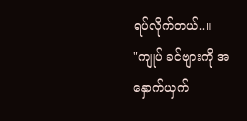ရပ်လိုက်တယ်..။
"ကျုပ် ခင်ဗျားကို အနှောက်ယှက်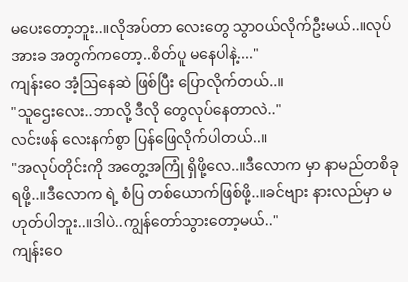မပေးတော့ဘူး..။လိုအပ်တာ လေးတွေ သွာဝယ်လိုက်ဦးမယ်..။လုပ်အားခ အတွက်ကတော့..စိတ်ပူ မနေပါနဲ့...."
ကျန်းဝေ အံ့ဩနေဆဲ ဖြစ်ပြီး ပြောလိုက်တယ်..။
"သူဌေးလေး..ဘာလို့ ဒီလို တွေလုပ်နေတာလဲ.."
လင်းဖန် လေးနက်စွာ ပြန်ဖြေလိုက်ပါတယ်..။
"အလုပ်တိုင်းကို အတွေ့အကြုံ ရှိဖို့လေ..။ဒီလောက မှာ နာမည်တစိခုရဖို့..။ဒီလောက ရဲ့ စံပြ တစ်ယောက်ဖြစ်ဖို့..။ခင်ဗျား နားလည်မှာ မဟုတ်ပါဘူး..။ဒါပဲ..ကျွန်တော်သွားတော့မယ်.."
ကျန်းဝေ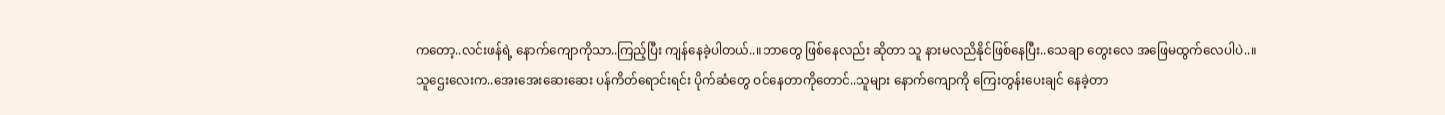ကတော့..လင်းဖန်ရဲ့ နောက်ကျောကိုသာ..ကြည့်ပြီး ကျန်နေခဲ့ပါတယ်..။ဘာတွေ ဖြစ်နေလည်း ဆိုတာ သူ နားမလညိနိုင်ဖြစ်နေပြီး..သေချာ တွေးလေ အဖြေမထွက်လေပါပဲ..။
သူဌေးလေးက..အေးအေးဆေးဆေး ပန်ကိတ်ရောင်းရင်း ပိုက်ဆံတွေ ဝင်နေတာကိုတောင်..သူများ နောက်ကျောကို ကြေးတွန်းပေးချင် နေခဲ့တာ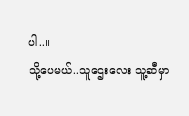ပါ..။
သို့ပေမယ်..သူဌေးလေး သူ့ဆီမှာ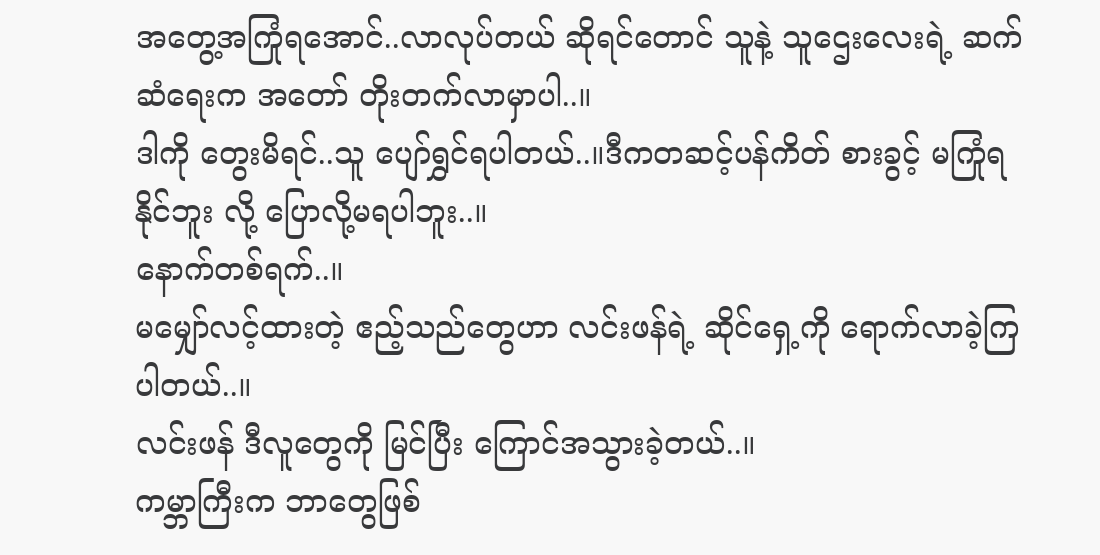အတွေ့အကြုံရအောင်..လာလုပ်တယ် ဆိုရင်တောင် သူနဲ့ သူဌေးလေးရဲ့ ဆက်ဆံရေးက အတော် တိုးတက်လာမှာပါ..။
ဒါကို တွေးမိရင်..သူ ပျော်ရွှင်ရပါတယ်..။ဒီကတဆင့်ပန်ကိတ် စားခွင့် မကြုံရနိုင်ဘူး လို့ ပြောလို့မရပါဘူး..။
နောက်တစ်ရက်..။
မမျှော်လင့်ထားတဲ့ ဧည့်သည်တွေဟာ လင်းဖန်ရဲ့ ဆိုင်ရှေ့ကို ရောက်လာခဲ့ကြပါတယ်..။
လင်းဖန် ဒီလူတွေကို မြင်ပြီး ကြောင်အသွားခဲ့တယ်..။
ကမ္ဘာကြီးက ဘာတွေဖြစ်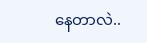နေတာလဲ..